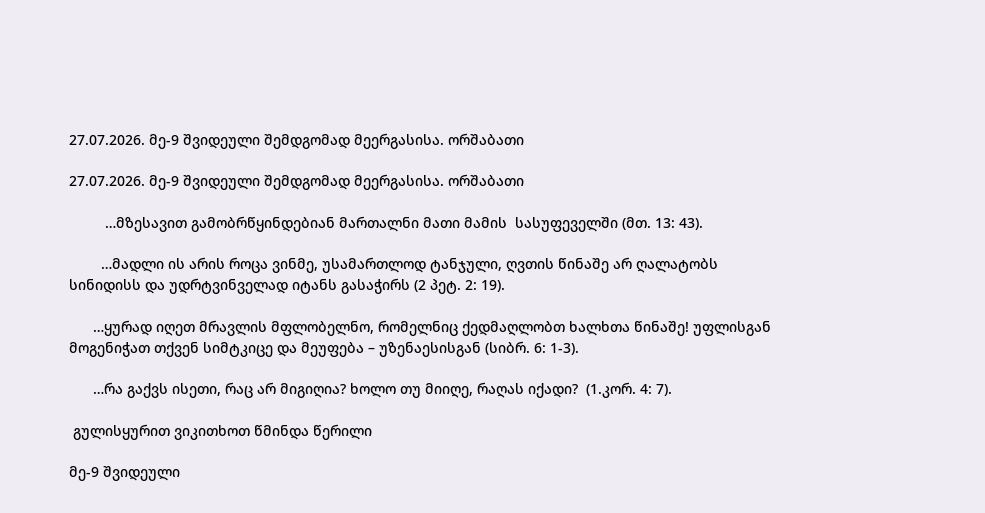27.07.2026. მე-9 შვიდეული შემდგომად მეერგასისა. ორშაბათი

27.07.2026. მე-9 შვიდეული შემდგომად მეერგასისა. ორშაბათი

         …მზესავით გამობრწყინდებიან მართალნი მათი მამის  სასუფეველში (მთ. 13: 43).

        …მადლი ის არის როცა ვინმე, უსამართლოდ ტანჯული, ღვთის წინაშე არ ღალატობს სინიდისს და უდრტვინველად იტანს გასაჭირს (2 პეტ. 2: 19).

      …ყურად იღეთ მრავლის მფლობელნო, რომელნიც ქედმაღლობთ ხალხთა წინაშე! უფლისგან მოგენიჭათ თქვენ სიმტკიცე და მეუფება – უზენაესისგან (სიბრ. 6: 1-3).

      …რა გაქვს ისეთი, რაც არ მიგიღია? ხოლო თუ მიიღე, რაღას იქადი?  (1.კორ. 4: 7).

 გულისყურით ვიკითხოთ წმინდა წერილი

მე-9 შვიდეული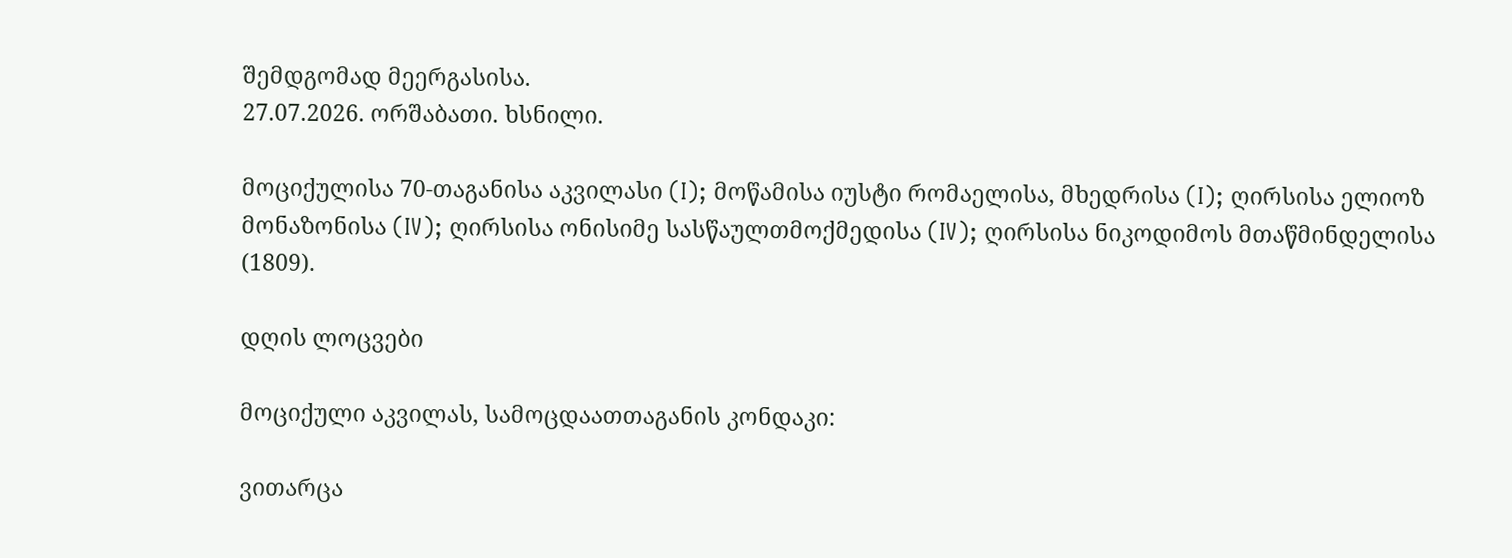შემდგომად მეერგასისა.
27.07.2026. ორშაბათი. ხსნილი.

მოციქულისა 70-თაგანისა აკვილასი (I); მოწამისა იუსტი რომაელისა, მხედრისა (I); ღირსისა ელიოზ მონაზონისა (IV); ღირსისა ონისიმე სასწაულთმოქმედისა (IV); ღირსისა ნიკოდიმოს მთაწმინდელისა (1809).

დღის ლოცვები

მოციქული აკვილას, სამოცდაათთაგანის კონდაკი:

ვითარცა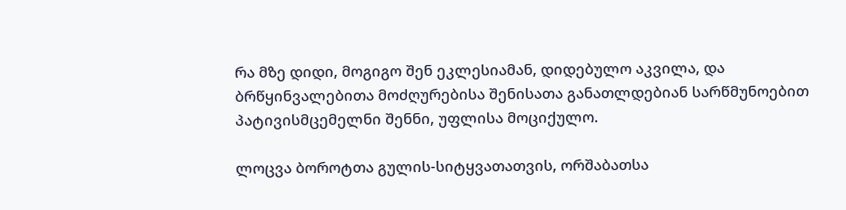რა მზე დიდი, მოგიგო შენ ეკლესიამან, დიდებულო აკვილა, და ბრწყინვალებითა მოძღურებისა შენისათა განათლდებიან სარწმუნოებით პატივისმცემელნი შენნი, უფლისა მოციქულო.

ლოცვა ბოროტთა გულის-სიტყვათათვის, ორშაბათსა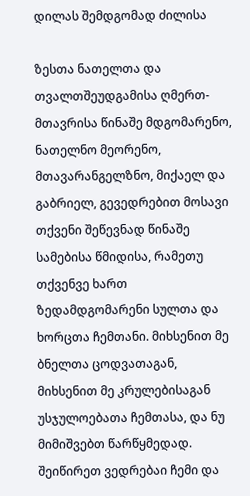დილას შემდგომად ძილისა

ზესთა ნათელთა და თვალთშეუდგამისა ღმერთ-მთავრისა წინაშე მდგომარენო, ნათელნო მეორენო, მთავარანგელზნო, მიქაელ და გაბრიელ, გევედრებით მოსავი თქვენი შეწევნად წინაშე სამებისა წმიდისა, რამეთუ თქვენვე ხართ ზედამდგომარენი სულთა და ხორცთა ჩემთანი. მიხსენით მე ბნელთა ცოდვათაგან, მიხსენით მე კრულებისაგან უსჯულოებათა ჩემთასა, და ნუ მიმიშვებთ წარწყმედად. შეიწირეთ ვედრებაი ჩემი და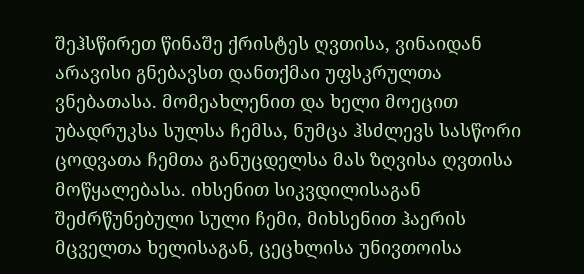შეჰსწირეთ წინაშე ქრისტეს ღვთისა, ვინაიდან არავისი გნებავსთ დანთქმაი უფსკრულთა ვნებათასა. მომეახლენით და ხელი მოეცით უბადრუკსა სულსა ჩემსა, ნუმცა ჰსძლევს სასწორი ცოდვათა ჩემთა განუცდელსა მას ზღვისა ღვთისა მოწყალებასა. იხსენით სიკვდილისაგან შეძრწუნებული სული ჩემი, მიხსენით ჰაერის მცველთა ხელისაგან, ცეცხლისა უნივთოისა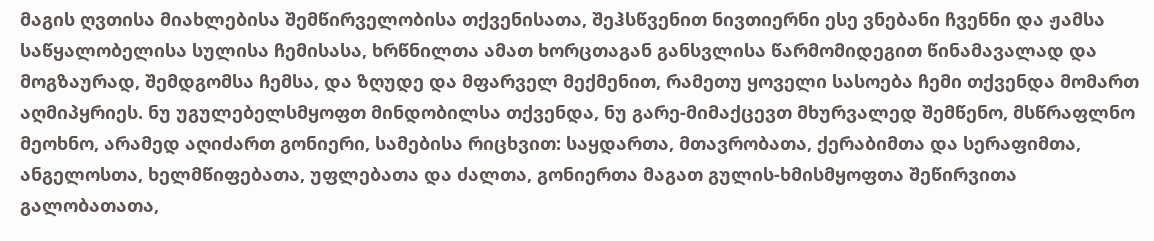მაგის ღვთისა მიახლებისა შემწირველობისა თქვენისათა, შეჰსწვენით ნივთიერნი ესე ვნებანი ჩვენნი და ჟამსა საწყალობელისა სულისა ჩემისასა, ხრწნილთა ამათ ხორცთაგან განსვლისა წარმომიდეგით წინამავალად და მოგზაურად, შემდგომსა ჩემსა, და ზღუდე და მფარველ მექმენით, რამეთუ ყოველი სასოება ჩემი თქვენდა მომართ აღმიპყრიეს. ნუ უგულებელსმყოფთ მინდობილსა თქვენდა, ნუ გარე-მიმაქცევთ მხურვალედ შემწენო, მსწრაფლნო მეოხნო, არამედ აღიძართ გონიერი, სამებისა რიცხვით: საყდართა, მთავრობათა, ქერაბიმთა და სერაფიმთა, ანგელოსთა, ხელმწიფებათა, უფლებათა და ძალთა, გონიერთა მაგათ გულის-ხმისმყოფთა შეწირვითა გალობათათა,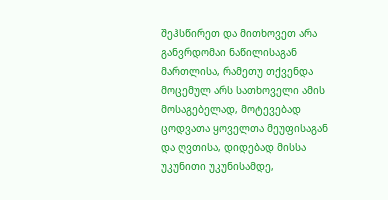შეჰსწირეთ და მითხოვეთ არა განვრდომაი ნაწილისაგან მართლისა, რამეთუ თქვენდა მოცემულ არს სათხოველი ამის მოსაგებელად, მოტევებად ცოდვათა ყოველთა მეუფისაგან და ღვთისა, დიდებად მისსა უკუნითი უკუნისამდე,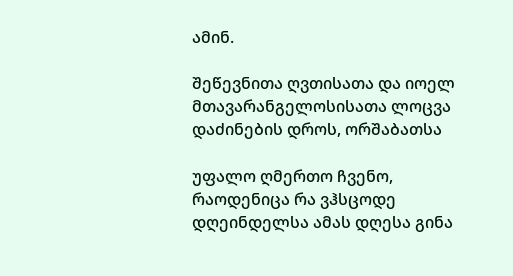ამინ.

შეწევნითა ღვთისათა და იოელ მთავარანგელოსისათა ლოცვა დაძინების დროს, ორშაბათსა

უფალო ღმერთო ჩვენო, რაოდენიცა რა ვჰსცოდე დღეინდელსა ამას დღესა გინა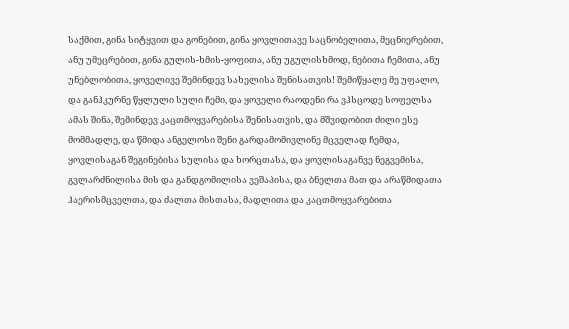საქმით, გინა სიტყვით და გონებით, გინა ყოვლითავე საცნობელითა, მეცნიერებით, ანუ უმეცრებით, გინა გულის-ხმის-ყოფითა, ანუ უგულისხმოდ, ნებითა ჩემითა, ანუ უნებლობითა, ყოველივე შემინდევ სახელისა შენისათვის! შემიწყალე მე უფალო, და განჰკურნე წყლული სული ჩემი, და ყოველი რაოდენი რა ვჰსცოდე სოფელსა ამას შინა, შემინდევ კაცთმოყვარებისა შენისათვის, და მშვიდობით ძილი ესე მომმადლე, და წმიდა ანგელოსი შენი გარდამომივლინე მცველად ჩემდა, ყოვლისაგან შეგინებისა სულისა და ხორცთასა, და ყოვლისაგანვე ნეგვემისა, გვლარძნილისა მის და განდგომილისა ვეშაპისა, და ბნელთა მათ და არაწმიდათა ჰაერისმცველთა, და ძალთა მისთასა, მადლითა და კაცთმოყვარებითა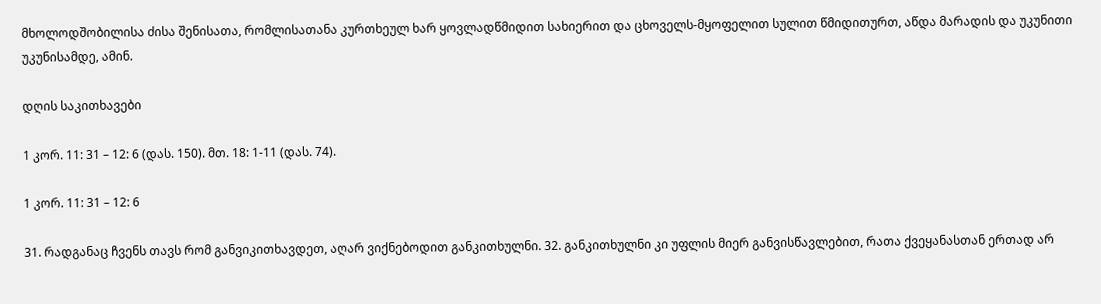მხოლოდშობილისა ძისა შენისათა, რომლისათანა კურთხეულ ხარ ყოვლადწმიდით სახიერით და ცხოველს-მყოფელით სულით წმიდითურთ, აწდა მარადის და უკუნითი უკუნისამდე, ამინ.

დღის საკითხავები

1 კორ. 11: 31 – 12: 6 (დას. 150). მთ. 18: 1-11 (დას. 74).

1 კორ. 11: 31 – 12: 6

31. რადგანაც ჩვენს თავს რომ განვიკითხავდეთ, აღარ ვიქნებოდით განკითხულნი. 32. განკითხულნი კი უფლის მიერ განვისწავლებით, რათა ქვეყანასთან ერთად არ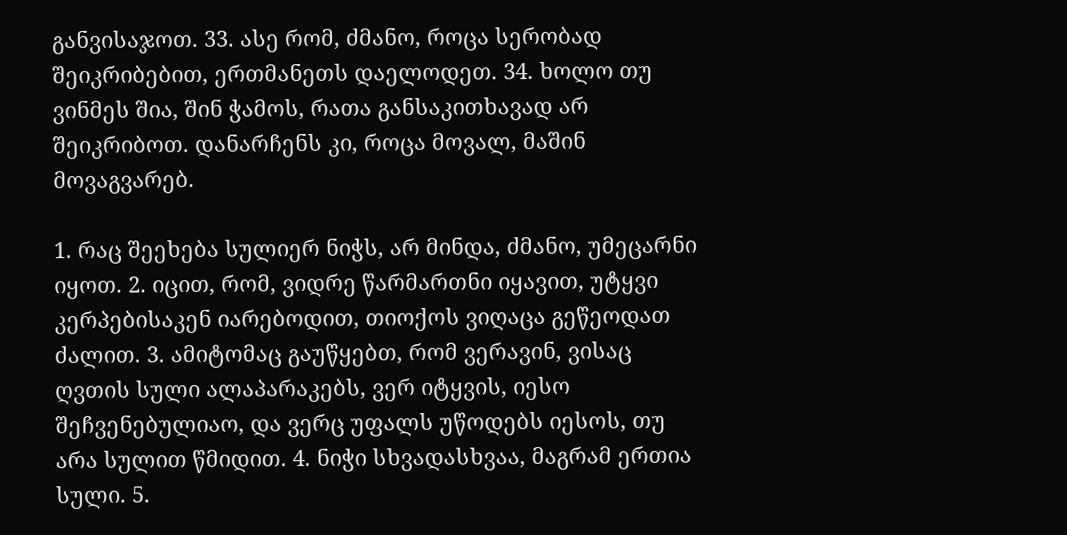განვისაჯოთ. 33. ასე რომ, ძმანო, როცა სერობად შეიკრიბებით, ერთმანეთს დაელოდეთ. 34. ხოლო თუ ვინმეს შია, შინ ჭამოს, რათა განსაკითხავად არ შეიკრიბოთ. დანარჩენს კი, როცა მოვალ, მაშინ მოვაგვარებ.

1. რაც შეეხება სულიერ ნიჭს, არ მინდა, ძმანო, უმეცარნი იყოთ. 2. იცით, რომ, ვიდრე წარმართნი იყავით, უტყვი კერპებისაკენ იარებოდით, თიოქოს ვიღაცა გეწეოდათ ძალით. 3. ამიტომაც გაუწყებთ, რომ ვერავინ, ვისაც ღვთის სული ალაპარაკებს, ვერ იტყვის, იესო შეჩვენებულიაო, და ვერც უფალს უწოდებს იესოს, თუ არა სულით წმიდით. 4. ნიჭი სხვადასხვაა, მაგრამ ერთია სული. 5.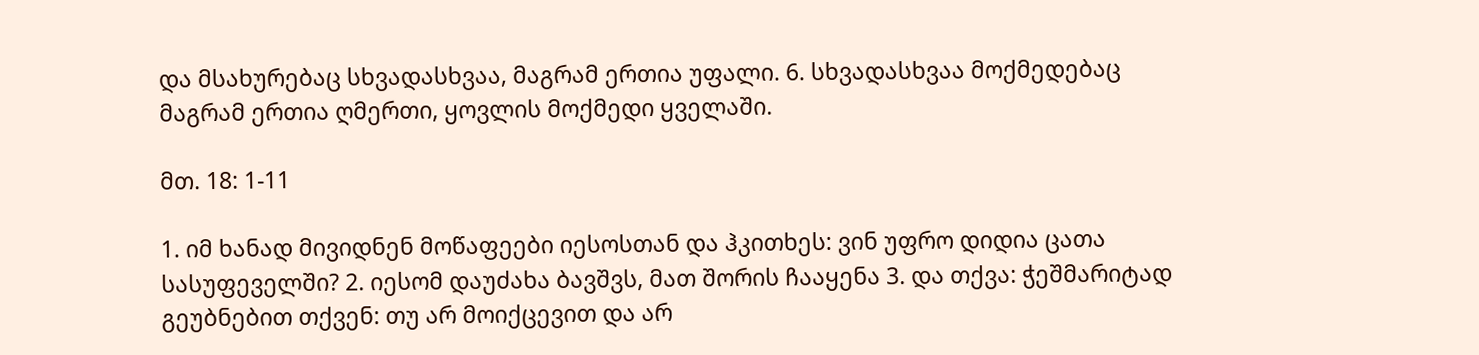და მსახურებაც სხვადასხვაა, მაგრამ ერთია უფალი. 6. სხვადასხვაა მოქმედებაც მაგრამ ერთია ღმერთი, ყოვლის მოქმედი ყველაში.

მთ. 18: 1-11

1. იმ ხანად მივიდნენ მოწაფეები იესოსთან და ჰკითხეს: ვინ უფრო დიდია ცათა სასუფეველში? 2. იესომ დაუძახა ბავშვს, მათ შორის ჩააყენა 3. და თქვა: ჭეშმარიტად გეუბნებით თქვენ: თუ არ მოიქცევით და არ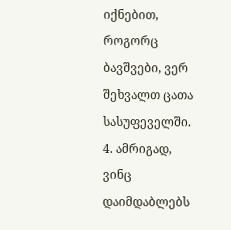იქნებით, როგორც ბავშვები, ვერ შეხვალთ ცათა სასუფეველში. 4. ამრიგად, ვინც დაიმდაბლებს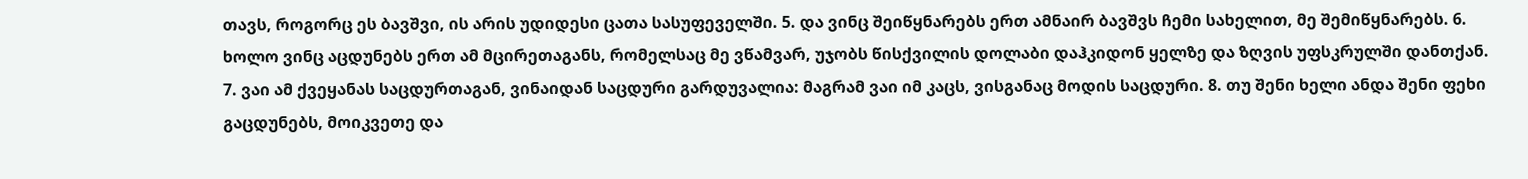თავს, როგორც ეს ბავშვი, ის არის უდიდესი ცათა სასუფეველში. 5. და ვინც შეიწყნარებს ერთ ამნაირ ბავშვს ჩემი სახელით, მე შემიწყნარებს. 6. ხოლო ვინც აცდუნებს ერთ ამ მცირეთაგანს, რომელსაც მე ვწამვარ, უჯობს წისქვილის დოლაბი დაჰკიდონ ყელზე და ზღვის უფსკრულში დანთქან. 7. ვაი ამ ქვეყანას საცდურთაგან, ვინაიდან საცდური გარდუვალია: მაგრამ ვაი იმ კაცს, ვისგანაც მოდის საცდური. 8. თუ შენი ხელი ანდა შენი ფეხი გაცდუნებს, მოიკვეთე და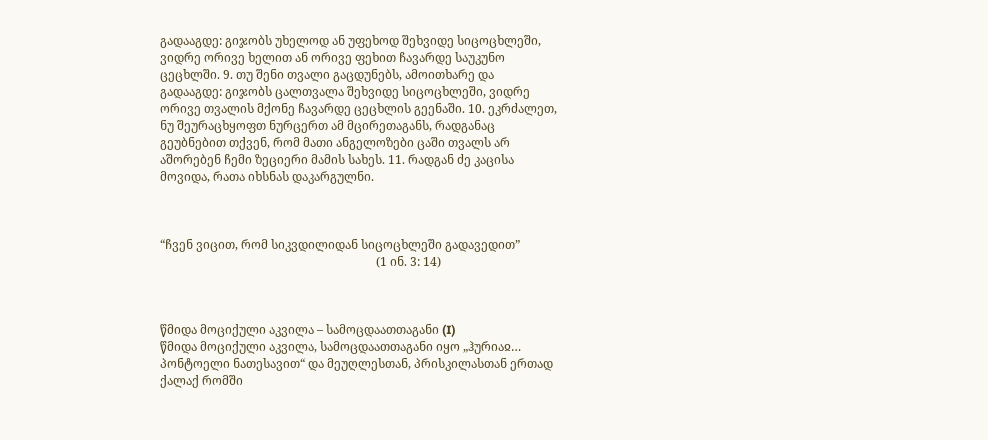გადააგდე: გიჯობს უხელოდ ან უფეხოდ შეხვიდე სიცოცხლეში, ვიდრე ორივე ხელით ან ორივე ფეხით ჩავარდე საუკუნო ცეცხლში. 9. თუ შენი თვალი გაცდუნებს, ამოითხარე და გადააგდე: გიჯობს ცალთვალა შეხვიდე სიცოცხლეში, ვიდრე ორივე თვალის მქონე ჩავარდე ცეცხლის გეენაში. 10. ეკრძალეთ, ნუ შეურაცხყოფთ ნურცერთ ამ მცირეთაგანს, რადგანაც გეუბნებით თქვენ, რომ მათი ანგელოზები ცაში თვალს არ აშორებენ ჩემი ზეციერი მამის სახეს. 11. რადგან ძე კაცისა მოვიდა, რათა იხსნას დაკარგულნი.



“ჩვენ ვიცით, რომ სიკვდილიდან სიცოცხლეში გადავედით”
                                                                        (1 ინ. 3: 14)



წმიდა მოციქული აკვილა – სამოცდაათთაგანი (I)
წმიდა მოციქული აკვილა, სამოცდაათთაგანი იყო „ჰურიაჲ… პონტოელი ნათესავით“ და მეუღლესთან, პრისკილასთან ერთად ქალაქ რომში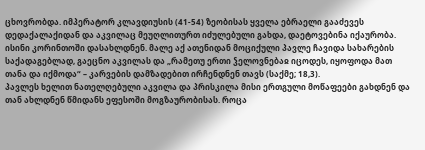ცხოვრობდა. იმპერატორ კლავდიუსის (41-54) ზეობისას ყველა ებრაელი გააძევეს დედაქალაქიდან და აკვილაც მეუღლითურთ იძულებული გახდა, დაეტოვებინა იქაურობა. ისინი კორინთოში დასახლდნენ. მალე აქ ათენიდან მოციქული პავლე ჩავიდა სახარების საქადაგებლად, გაეცნო აკვილას და „რამეთუ ერთი ჴელოვნებაჲ იცოდეს, იყოფოდა მათ თანა და იქმოდა“ – კარვების დამზადებით ირჩენდნენ თავს (საქმე; 18,3).
პავლეს ხელით ნათელღებული აკვილა და პრისკილა მისი ერთგული მოწაფეები გახდნენ და თან ახლდნენ წმიდანს ეფესოში მოგზაურობისას. როცა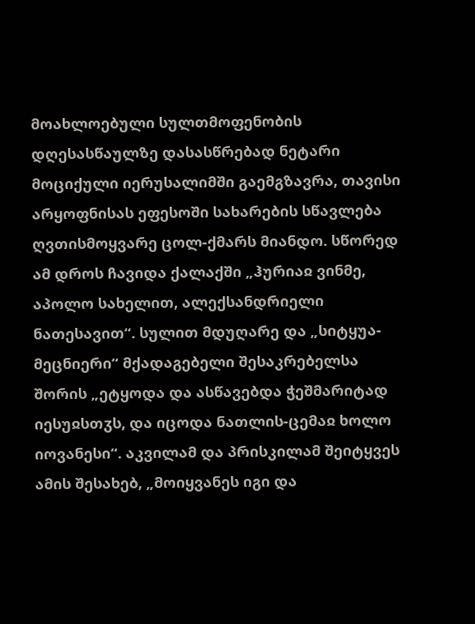მოახლოებული სულთმოფენობის დღესასწაულზე დასასწრებად ნეტარი მოციქული იერუსალიმში გაემგზავრა, თავისი არყოფნისას ეფესოში სახარების სწავლება ღვთისმოყვარე ცოლ-ქმარს მიანდო. სწორედ ამ დროს ჩავიდა ქალაქში „ჰურიაჲ ვინმე, აპოლო სახელით, ალექსანდრიელი ნათესავით“. სულით მდუღარე და „სიტყუა-მეცნიერი“ მქადაგებელი შესაკრებელსა შორის „ეტყოდა და ასწავებდა ჭეშმარიტად იესუჲსთჳს, და იცოდა ნათლის-ცემაჲ ხოლო იოვანესი“. აკვილამ და პრისკილამ შეიტყვეს ამის შესახებ, „მოიყვანეს იგი და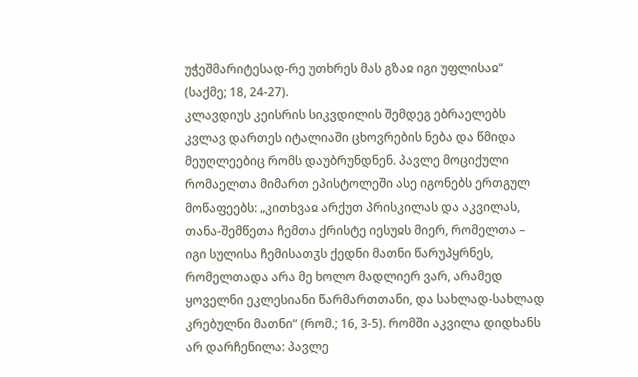უჭეშმარიტესად-რე უთხრეს მას გზაჲ იგი უფლისაჲ“ (საქმე; 18, 24-27).
კლავდიუს კეისრის სიკვდილის შემდეგ ებრაელებს კვლავ დართეს იტალიაში ცხოვრების ნება და წმიდა მეუღლეებიც რომს დაუბრუნდნენ. პავლე მოციქული რომაელთა მიმართ ეპისტოლეში ასე იგონებს ერთგულ მოწაფეებს: „კითხვაჲ არქუთ პრისკილას და აკვილას, თანა-შემწეთა ჩემთა ქრისტე იესუჲს მიერ, რომელთა – იგი სულისა ჩემისათჳს ქედნი მათნი წარუპყრნეს, რომელთადა არა მე ხოლო მადლიერ ვარ, არამედ ყოველნი ეკლესიანი წარმართთანი, და სახლად-სახლად კრებულნი მათნი“ (რომ.; 16, 3-5). რომში აკვილა დიდხანს არ დარჩენილა: პავლე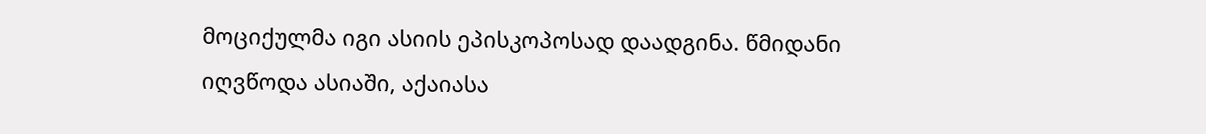მოციქულმა იგი ასიის ეპისკოპოსად დაადგინა. წმიდანი იღვწოდა ასიაში, აქაიასა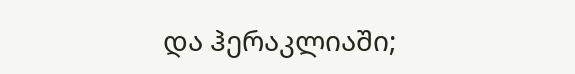და ჰერაკლიაში;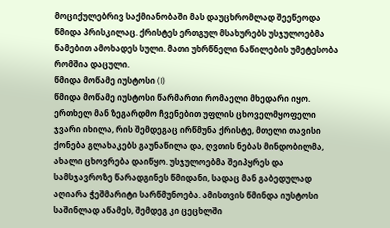მოციქულებრივ საქმიანობაში მას დაუცხრომლად შეეწეოდა წმიდა პრისკილაც. ქრისტეს ერთგულ მსახურებს უსჯულოებმა წამებით ამოხადეს სული. მათი უხრწნელი ნაწილების უმეტესობა რომშია დაცული.
წმიდა მოწამე იუსტოსი (I)
წმიდა მოწამე იუსტოსი წარმართი რომაელი მხედარი იყო. ერთხელ მან ზეგარდმო ჩვენებით უფლის ცხოველმყოფელი ჯვარი იხილა, რის შემდეგაც ირწმუნა ქრისტე, მთელი თავისი ქონება გლახაკებს გაუნაწილა და, ღვთის ნებას მინდობილმა, ახალი ცხოვრება დაიწყო. უსჯულოებმა შეიპყრეს და სამსჯავროზე წარადგინეს წმიდანი, სადაც მან გაბედულად აღიარა ჭეშმარიტი სარწმუნოება. ამისთვის წმინდა იუსტოსი საშინლად აწამეს, შემდეგ კი ცეცხლში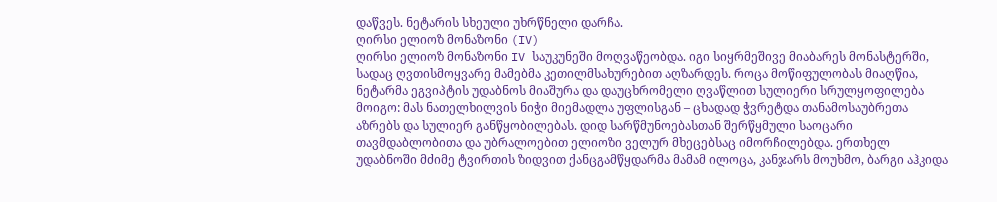დაწვეს. ნეტარის სხეული უხრწნელი დარჩა.
ღირსი ელიოზ მონაზონი (IV)
ღირსი ელიოზ მონაზონი IV საუკუნეში მოღვაწეობდა. იგი სიყრმეშივე მიაბარეს მონასტერში, სადაც ღვთისმოყვარე მამებმა კეთილმსახურებით აღზარდეს. როცა მოწიფულობას მიაღწია, ნეტარმა ეგვიპტის უდაბნოს მიაშურა და დაუცხრომელი ღვაწლით სულიერი სრულყოფილება მოიგო: მას ნათელხილვის ნიჭი მიემადლა უფლისგან – ცხადად ჭვრეტდა თანამოსაუბრეთა აზრებს და სულიერ განწყობილებას. დიდ სარწმუნოებასთან შერწყმული საოცარი თავმდაბლობითა და უბრალოებით ელიოზი ველურ მხეცებსაც იმორჩილებდა. ერთხელ უდაბნოში მძიმე ტვირთის ზიდვით ქანცგამწყდარმა მამამ ილოცა, კანჯარს მოუხმო, ბარგი აჰკიდა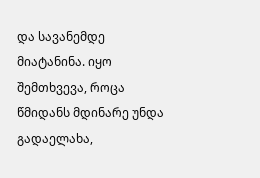და სავანემდე მიატანინა. იყო შემთხვევა, როცა წმიდანს მდინარე უნდა გადაელახა,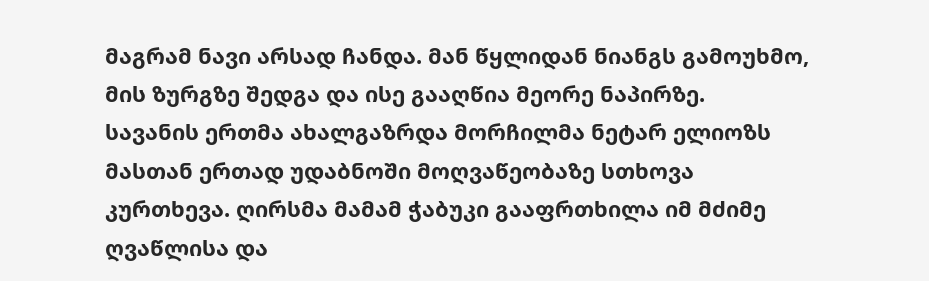მაგრამ ნავი არსად ჩანდა. მან წყლიდან ნიანგს გამოუხმო, მის ზურგზე შედგა და ისე გააღწია მეორე ნაპირზე.
სავანის ერთმა ახალგაზრდა მორჩილმა ნეტარ ელიოზს მასთან ერთად უდაბნოში მოღვაწეობაზე სთხოვა კურთხევა. ღირსმა მამამ ჭაბუკი გააფრთხილა იმ მძიმე ღვაწლისა და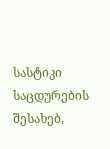სასტიკი საცდურების შესახებ,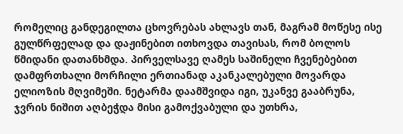რომელიც განდეგილთა ცხოვრებას ახლავს თან, მაგრამ მოწესე ისე გულწრფელად და დაჟინებით ითხოვდა თავისას, რომ ბოლოს წმიდანი დათანხმდა. პირველსავე ღამეს საშინელი ჩვენებებით დამფრთხალი მორჩილი ერთიანად აკანკალებული მოვარდა ელიოზის მღვიმეში. ნეტარმა დაამშვიდა იგი, უკანვე გააბრუნა, ჯვრის ნიშით აღბეჭდა მისი გამოქვაბული და უთხრა,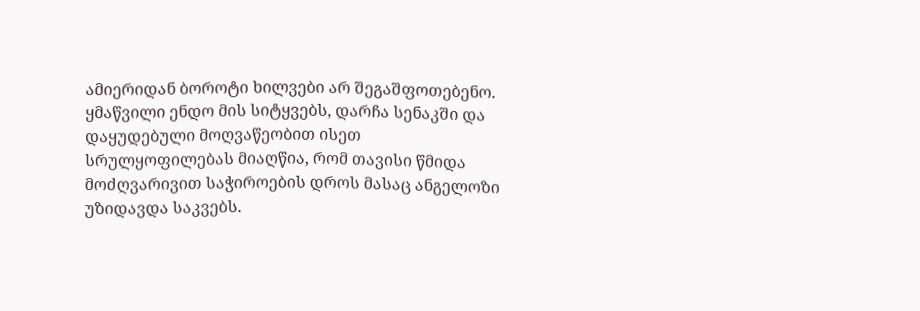ამიერიდან ბოროტი ხილვები არ შეგაშფოთებენო. ყმაწვილი ენდო მის სიტყვებს, დარჩა სენაკში და დაყუდებული მოღვაწეობით ისეთ სრულყოფილებას მიაღწია, რომ თავისი წმიდა მოძღვარივით საჭიროების დროს მასაც ანგელოზი უზიდავდა საკვებს.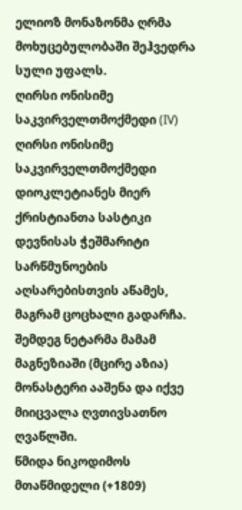ელიოზ მონაზონმა ღრმა მოხუცებულობაში შეჰვედრა სული უფალს.
ღირსი ონისიმე საკვირველთმოქმედი (IV)
ღირსი ონისიმე საკვირველთმოქმედი დიოკლეტიანეს მიერ ქრისტიანთა სასტიკი დევნისას ჭეშმარიტი სარწმუნოების აღსარებისთვის აწამეს, მაგრამ ცოცხალი გადარჩა. შემდეგ ნეტარმა მამამ მაგნეზიაში (მცირე აზია) მონასტერი ააშენა და იქვე მიიცვალა ღვთივსათნო ღვაწლში.
წმიდა ნიკოდიმოს მთაწმიდელი (+1809)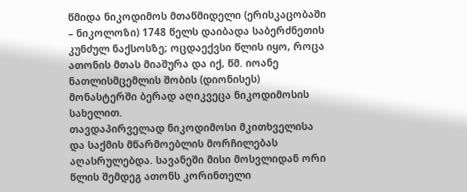წმიდა ნიკოდიმოს მთაწმიდელი (ერისკაცობაში – ნიკოლოზი) 1748 წელს დაიბადა საბერძნეთის კუნძულ ნაქსოსზე; ოცდაექვსი წლის იყო, როცა ათონის მთას მიაშურა და იქ, წმ. იოანე ნათლისმცემლის შობის (დიონისეს) მონასტერში ბერად აღიკვეცა ნიკოდიმოსის სახელით.
თავდაპირველად ნიკოდიმოსი მკითხველისა და საქმის მწარმოებლის მორჩილებას აღასრულებდა. სავანეში მისი მოსვლიდან ორი წლის შემდეგ ათონს კორინთელი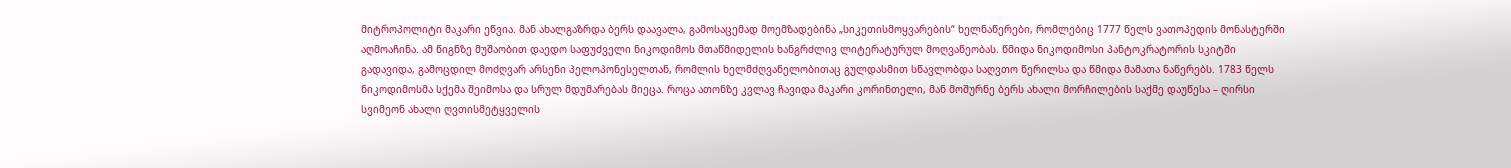მიტროპოლიტი მაკარი ეწვია. მან ახალგაზრდა ბერს დაავალა, გამოსაცემად მოემზადებინა „სიკეთისმოყვარების“ ხელნაწერები, რომლებიც 1777 წელს ვათოპედის მონასტერში აღმოაჩინა. ამ წიგნზე მუშაობით დაედო საფუძველი ნიკოდიმოს მთაწმიდელის ხანგრძლივ ლიტერატურულ მოღვაწეობას. წმიდა ნიკოდიმოსი პანტოკრატორის სკიტში გადავიდა, გამოცდილ მოძღვარ არსენი პელოპონესელთან, რომლის ხელმძღვანელობითაც გულდასმით სწავლობდა საღვთო წერილსა და წმიდა მამათა ნაწერებს. 1783 წელს ნიკოდიმოსმა სქემა შეიმოსა და სრულ მდუმარებას მიეცა. როცა ათონზე კვლავ ჩავიდა მაკარი კორინთელი, მან მოშურნე ბერს ახალი მორჩილების საქმე დაუწესა – ღირსი სვიმეონ ახალი ღვთისმეტყველის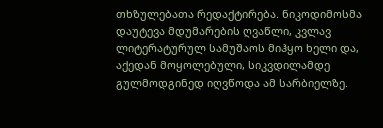თხზულებათა რედაქტირება. ნიკოდიმოსმა დაუტევა მდუმარების ღვაწლი, კვლავ ლიტერატურულ სამუშაოს მიჰყო ხელი და, აქედან მოყოლებული, სიკვდილამდე გულმოდგინედ იღვწოდა ამ სარბიელზე.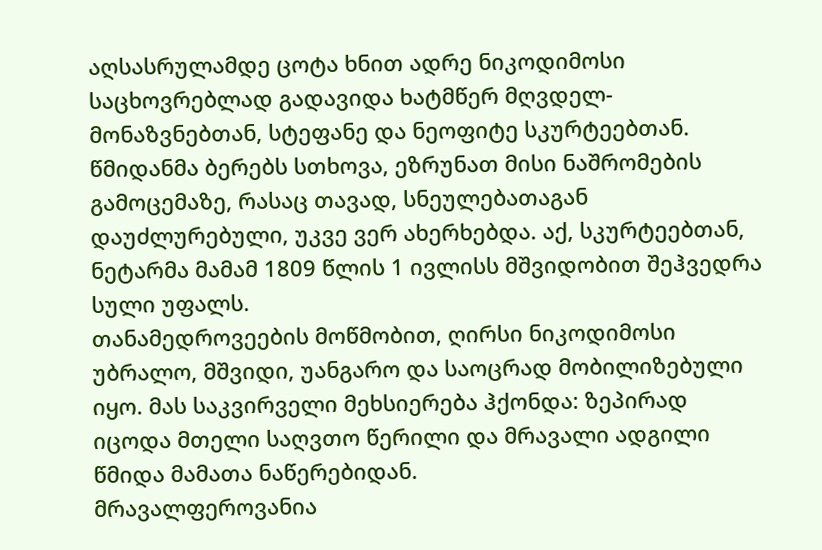აღსასრულამდე ცოტა ხნით ადრე ნიკოდიმოსი საცხოვრებლად გადავიდა ხატმწერ მღვდელ-მონაზვნებთან, სტეფანე და ნეოფიტე სკურტეებთან. წმიდანმა ბერებს სთხოვა, ეზრუნათ მისი ნაშრომების გამოცემაზე, რასაც თავად, სნეულებათაგან დაუძლურებული, უკვე ვერ ახერხებდა. აქ, სკურტეებთან, ნეტარმა მამამ 1809 წლის 1 ივლისს მშვიდობით შეჰვედრა სული უფალს.
თანამედროვეების მოწმობით, ღირსი ნიკოდიმოსი უბრალო, მშვიდი, უანგარო და საოცრად მობილიზებული იყო. მას საკვირველი მეხსიერება ჰქონდა: ზეპირად იცოდა მთელი საღვთო წერილი და მრავალი ადგილი წმიდა მამათა ნაწერებიდან.
მრავალფეროვანია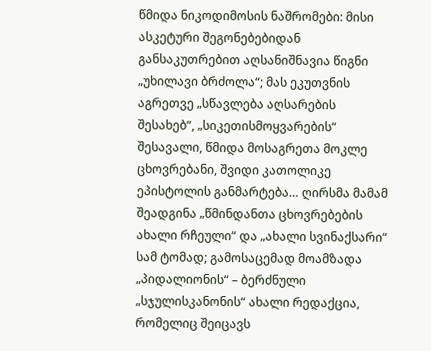წმიდა ნიკოდიმოსის ნაშრომები: მისი ასკეტური შეგონებებიდან განსაკუთრებით აღსანიშნავია წიგნი „უხილავი ბრძოლა“; მას ეკუთვნის აგრეთვე „სწავლება აღსარების შესახებ“, „სიკეთისმოყვარების“ შესავალი, წმიდა მოსაგრეთა მოკლე ცხოვრებანი, შვიდი კათოლიკე ეპისტოლის განმარტება… ღირსმა მამამ შეადგინა „წმინდანთა ცხოვრებების ახალი რჩეული“ და „ახალი სვინაქსარი“ სამ ტომად; გამოსაცემად მოამზადა „პიდალიონის“ – ბერძნული „სჯულისკანონის“ ახალი რედაქცია, რომელიც შეიცავს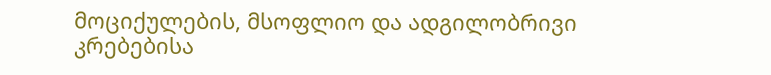მოციქულების, მსოფლიო და ადგილობრივი კრებებისა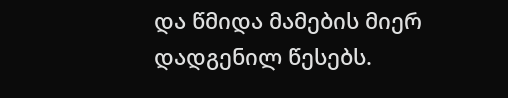და წმიდა მამების მიერ დადგენილ წესებს.